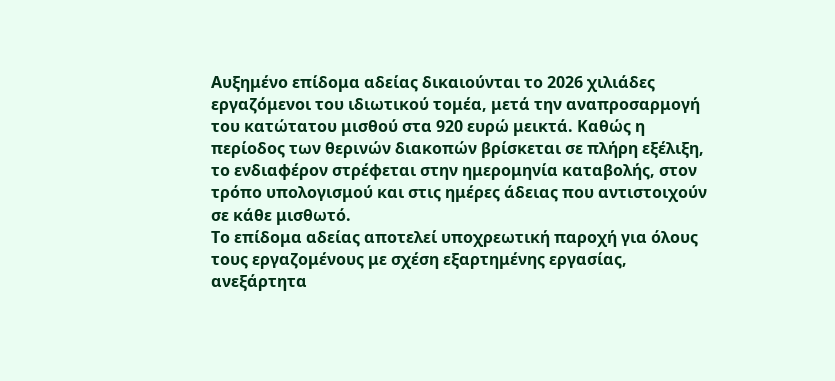Αυξημένο επίδομα αδείας δικαιούνται το 2026 χιλιάδες εργαζόμενοι του ιδιωτικού τομέα, μετά την αναπροσαρμογή του κατώτατου μισθού στα 920 ευρώ μεικτά. Καθώς η περίοδος των θερινών διακοπών βρίσκεται σε πλήρη εξέλιξη, το ενδιαφέρον στρέφεται στην ημερομηνία καταβολής, στον τρόπο υπολογισμού και στις ημέρες άδειας που αντιστοιχούν σε κάθε μισθωτό.
Το επίδομα αδείας αποτελεί υποχρεωτική παροχή για όλους τους εργαζομένους με σχέση εξαρτημένης εργασίας, ανεξάρτητα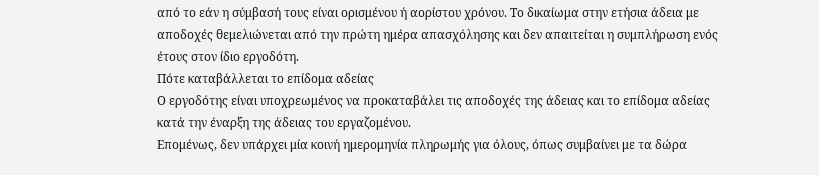από το εάν η σύμβασή τους είναι ορισμένου ή αορίστου χρόνου. Το δικαίωμα στην ετήσια άδεια με αποδοχές θεμελιώνεται από την πρώτη ημέρα απασχόλησης και δεν απαιτείται η συμπλήρωση ενός έτους στον ίδιο εργοδότη.
Πότε καταβάλλεται το επίδομα αδείας
Ο εργοδότης είναι υποχρεωμένος να προκαταβάλει τις αποδοχές της άδειας και το επίδομα αδείας κατά την έναρξη της άδειας του εργαζομένου.
Επομένως, δεν υπάρχει μία κοινή ημερομηνία πληρωμής για όλους, όπως συμβαίνει με τα δώρα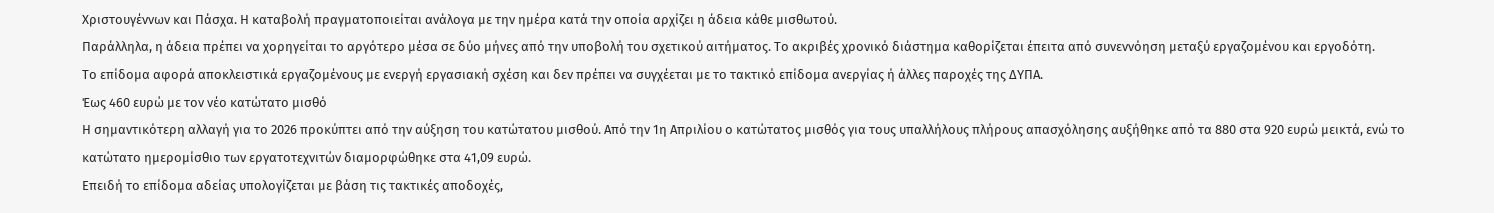Χριστουγέννων και Πάσχα. Η καταβολή πραγματοποιείται ανάλογα με την ημέρα κατά την οποία αρχίζει η άδεια κάθε μισθωτού.
Παράλληλα, η άδεια πρέπει να χορηγείται το αργότερο μέσα σε δύο μήνες από την υποβολή του σχετικού αιτήματος. Το ακριβές χρονικό διάστημα καθορίζεται έπειτα από συνεννόηση μεταξύ εργαζομένου και εργοδότη.
Το επίδομα αφορά αποκλειστικά εργαζομένους με ενεργή εργασιακή σχέση και δεν πρέπει να συγχέεται με το τακτικό επίδομα ανεργίας ή άλλες παροχές της ΔΥΠΑ.
Έως 460 ευρώ με τον νέο κατώτατο μισθό
Η σημαντικότερη αλλαγή για το 2026 προκύπτει από την αύξηση του κατώτατου μισθού. Από την 1η Απριλίου ο κατώτατος μισθός για τους υπαλλήλους πλήρους απασχόλησης αυξήθηκε από τα 880 στα 920 ευρώ μεικτά, ενώ το κατώτατο ημερομίσθιο των εργατοτεχνιτών διαμορφώθηκε στα 41,09 ευρώ.
Επειδή το επίδομα αδείας υπολογίζεται με βάση τις τακτικές αποδοχές,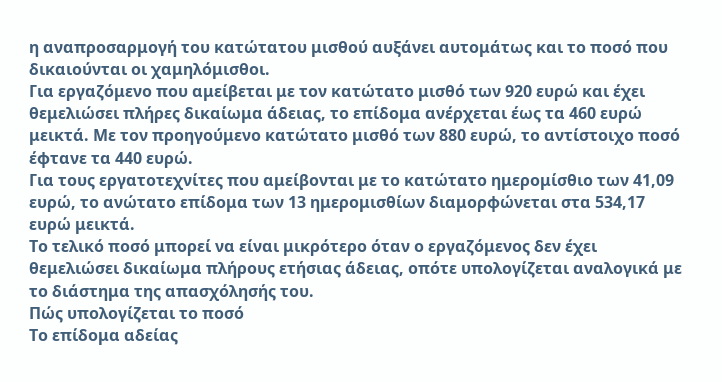η αναπροσαρμογή του κατώτατου μισθού αυξάνει αυτομάτως και το ποσό που δικαιούνται οι χαμηλόμισθοι.
Για εργαζόμενο που αμείβεται με τον κατώτατο μισθό των 920 ευρώ και έχει θεμελιώσει πλήρες δικαίωμα άδειας, το επίδομα ανέρχεται έως τα 460 ευρώ μεικτά. Με τον προηγούμενο κατώτατο μισθό των 880 ευρώ, το αντίστοιχο ποσό έφτανε τα 440 ευρώ.
Για τους εργατοτεχνίτες που αμείβονται με το κατώτατο ημερομίσθιο των 41,09 ευρώ, το ανώτατο επίδομα των 13 ημερομισθίων διαμορφώνεται στα 534,17 ευρώ μεικτά.
Το τελικό ποσό μπορεί να είναι μικρότερο όταν ο εργαζόμενος δεν έχει θεμελιώσει δικαίωμα πλήρους ετήσιας άδειας, οπότε υπολογίζεται αναλογικά με το διάστημα της απασχόλησής του.
Πώς υπολογίζεται το ποσό
Το επίδομα αδείας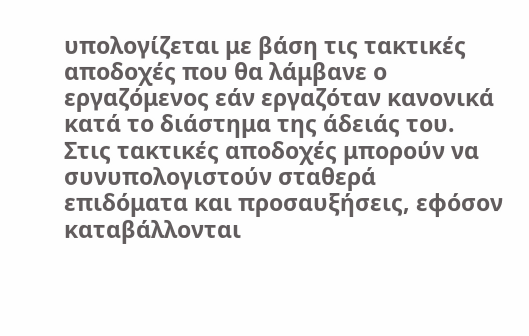υπολογίζεται με βάση τις τακτικές αποδοχές που θα λάμβανε ο εργαζόμενος εάν εργαζόταν κανονικά κατά το διάστημα της άδειάς του.
Στις τακτικές αποδοχές μπορούν να συνυπολογιστούν σταθερά επιδόματα και προσαυξήσεις, εφόσον καταβάλλονται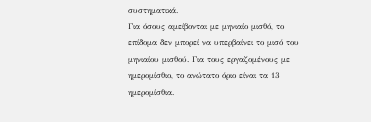συστηματικά.
Για όσους αμείβονται με μηνιαίο μισθό, το επίδομα δεν μπορεί να υπερβαίνει το μισό του μηνιαίου μισθού. Για τους εργαζομένους με ημερομίσθιο, το ανώτατο όριο είναι τα 13 ημερομίσθια.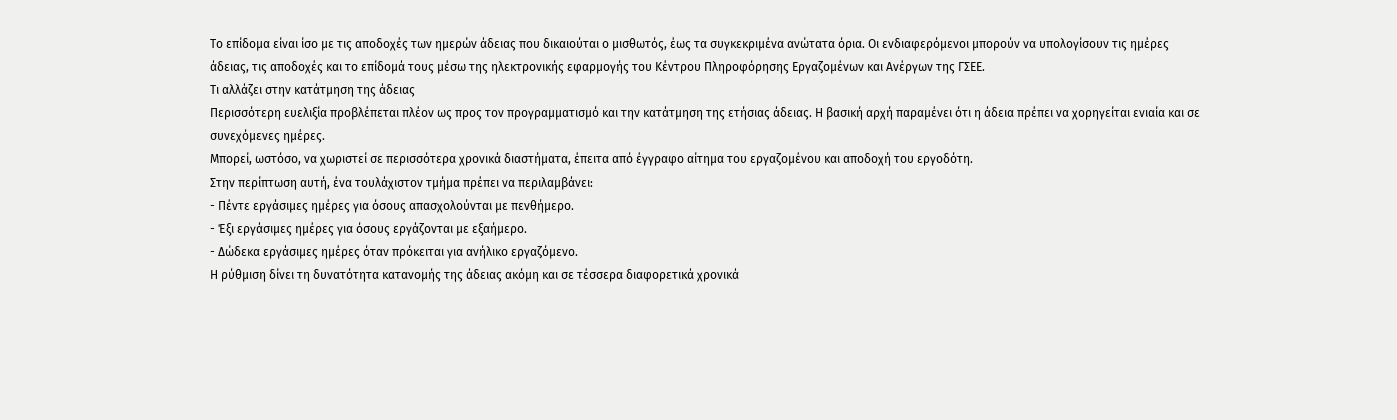Το επίδομα είναι ίσο με τις αποδοχές των ημερών άδειας που δικαιούται ο μισθωτός, έως τα συγκεκριμένα ανώτατα όρια. Οι ενδιαφερόμενοι μπορούν να υπολογίσουν τις ημέρες άδειας, τις αποδοχές και το επίδομά τους μέσω της ηλεκτρονικής εφαρμογής του Κέντρου Πληροφόρησης Εργαζομένων και Ανέργων της ΓΣΕΕ.
Τι αλλάζει στην κατάτμηση της άδειας
Περισσότερη ευελιξία προβλέπεται πλέον ως προς τον προγραμματισμό και την κατάτμηση της ετήσιας άδειας. Η βασική αρχή παραμένει ότι η άδεια πρέπει να χορηγείται ενιαία και σε συνεχόμενες ημέρες.
Μπορεί, ωστόσο, να χωριστεί σε περισσότερα χρονικά διαστήματα, έπειτα από έγγραφο αίτημα του εργαζομένου και αποδοχή του εργοδότη.
Στην περίπτωση αυτή, ένα τουλάχιστον τμήμα πρέπει να περιλαμβάνει:
- Πέντε εργάσιμες ημέρες για όσους απασχολούνται με πενθήμερο.
- Έξι εργάσιμες ημέρες για όσους εργάζονται με εξαήμερο.
- Δώδεκα εργάσιμες ημέρες όταν πρόκειται για ανήλικο εργαζόμενο.
Η ρύθμιση δίνει τη δυνατότητα κατανομής της άδειας ακόμη και σε τέσσερα διαφορετικά χρονικά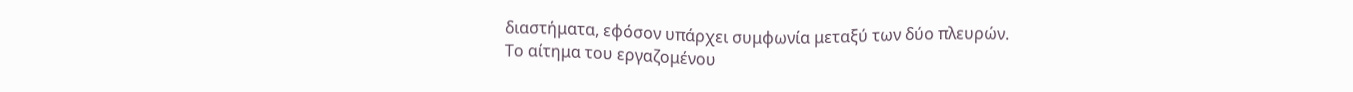διαστήματα, εφόσον υπάρχει συμφωνία μεταξύ των δύο πλευρών.
Το αίτημα του εργαζομένου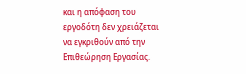και η απόφαση του εργοδότη δεν χρειάζεται να εγκριθούν από την Επιθεώρηση Εργασίας.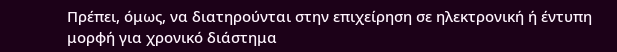Πρέπει, όμως, να διατηρούνται στην επιχείρηση σε ηλεκτρονική ή έντυπη μορφή για χρονικό διάστημα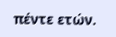πέντε ετών.